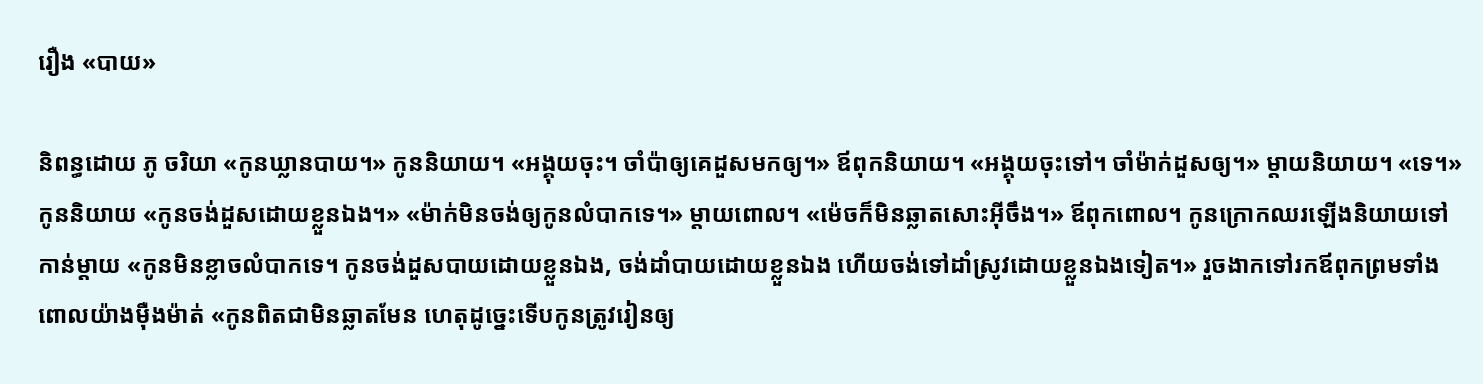រឿង «បាយ»

និពន្ធដោយ ភូ ចរិយា «កូនឃ្លានបាយ។» កូននិយាយ។ «អង្គុយចុះ។ ចាំប៉ាឲ្យគេដួសមកឲ្យ។» ឪពុកនិយាយ។ «អង្គុយចុះទៅ។ ចាំម៉ាក់ដួសឲ្យ។» ម្តាយនិយាយ។ «ទេ។» កូននិយាយ «កូនចង់ដួសដោយខ្លួនឯង។» «ម៉ាក់មិនចង់ឲ្យកូនលំបាកទេ។» ម្តាយពោល។ «ម៉េចក៏មិនឆ្លាតសោះអ៊ីចឹង។» ឪពុកពោល។ កូនក្រោកឈរឡើងនិយាយទៅកាន់ម្តាយ «កូនមិនខ្លាចលំបាកទេ។ កូនចង់ដួសបាយដោយខ្លួនឯង, ចង់ដាំបាយដោយខ្លួនឯង ហើយចង់ទៅដាំស្រូវដោយខ្លួនឯងទៀត។» រួចងាកទៅរកឪពុកព្រមទាំងពោលយ៉ាងម៉ឺងម៉ាត់ «កូនពិតជាមិនឆ្លាតមែន ហេតុដូច្នេះទើបកូនត្រូវរៀនឲ្យ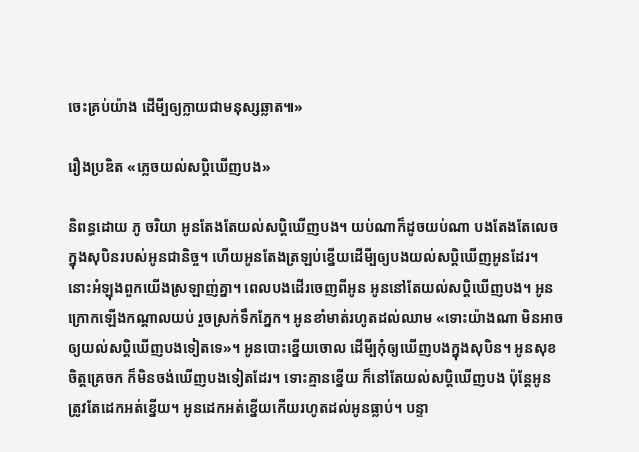ចេះគ្រប់យ៉ាង ដើមី្បឲ្យក្លាយជាមនុស្សឆ្លាត៕»

រឿងប្រឌិត «ភ្លេចយល់សប្តិឃើញបង»

និពន្ធដោយ ភូ ចរិយា អូនតែងតែយល់សប្តិឃើញបង។ យប់ណាក៏ដូចយប់ណា បងតែងតែលេចក្នុងសុបិនរបស់អូនជានិច្ច។ ហើយអូនតែងត្រឡប់ខ្នើយដើមី្បឲ្យបងយល់សប្តិឃើញអូនដែរ។ នោះអំឡុងពួកយើងស្រឡាញ់គ្នា។ ពេលបងដើរចេញពីអូន អូននៅតែយល់សប្តិឃើញបង។ អូនក្រោកឡើងកណ្តាលយប់ រួចស្រក់ទឹកភ្នែក។ អូនខាំមាត់រហូតដល់ឈាម «ទោះយ៉ាងណា មិនអាចឲ្យយល់សប្តិឃើញបងទៀតទេ»។ អូនបោះខ្នើយចោល ដើមី្បកុំឲ្យឃើញបងក្នុងសុបិន។ អូនសុខចិត្តគ្រេចក ក៏មិនចង់ឃើញបងទៀតដែរ។ ទោះគ្មានខ្នើយ ក៏នៅតែយល់សប្តិឃើញបង ប៉ុន្តែអូនត្រូវតែដេកអត់ខ្នើយ។ អូនដេកអត់ខ្នើយកើយរហូតដល់អូនធ្លាប់។ បន្ទា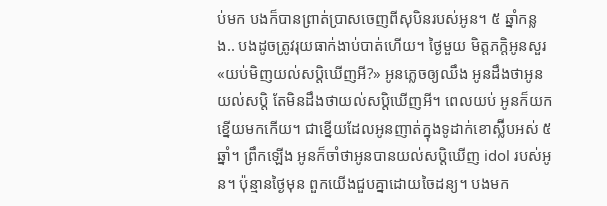ប់មក បងក៏បានព្រាត់ប្រាសចេញពីសុបិនរបស់អូន។ ៥ ឆ្នាំកន្លង.. បងដូចត្រូវរុយធាក់ងាប់បាត់ហើយ។ ថ្ងៃមួយ មិត្តភក្តិអូនសួរ «យប់មិញយល់សប្តិឃើញអី?» អូនភ្លេចឲ្យឈឹង អូនដឹងថាអូនយល់សប្តិ តែមិនដឹងថាយល់សប្តិឃើញអី។ ពេលយប់ អូនក៏យកខ្នើយមកកើយ។ ជាខ្នើយដែលអូនញាត់ក្នុងទូដាក់ខោស្ល៊ីបអស់ ៥ ឆ្នាំ។ ព្រឹកឡើង អូនក៏ចាំថាអូនបានយល់សប្តិឃើញ idol របស់អូន។ ប៉ុន្មានថ្ងៃមុន ពួកយើងជួបគ្នាដោយចៃដន្យ។ បងមក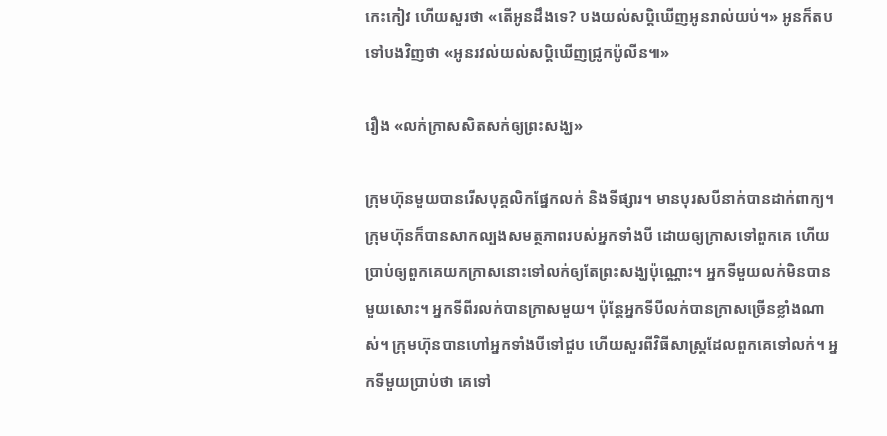កេះកៀវ ហើយសួរថា «តើអូនដឹងទេ? បងយល់សប្តិឃើញអូនរាល់យប់។» អូនក៏តបទៅបងវិញថា «អូនរវល់យល់សប្តិឃើញជ្រូកប៉ូលីន៕»

រឿង «លក់ក្រាសសិតសក់ឲ្យព្រះសង្ឃ»

ក្រុមហ៊ុនមួយបានរើសបុគ្គលិកផ្នែកលក់ និងទីផ្សារ។ មានបុរសបីនាក់បានដាក់ពាក្យ។ ក្រុមហ៊ុនក៏បានសាកល្បងសមត្ថភាពរបស់អ្នកទាំងបី ដោយឲ្យក្រាសទៅពួកគេ ហើយប្រាប់ឲ្យពួកគេយកក្រាសនោះទៅលក់ឲ្យតែព្រះសង្ឃប៉ុណ្ណោះ។ អ្នកទីមួយលក់មិនបានមួយសោះ។ អ្នកទីពីរលក់បានក្រាសមួយ។ ប៉ុន្តែអ្នកទីបីលក់បានក្រាសច្រើនខ្លាំងណាស់។ ក្រុមហ៊ុនបានហៅអ្នកទាំងបីទៅជួប ហើយសួរពីវិធីសាស្ត្រដែលពួកគេទៅលក់។ អ្នកទីមួយប្រាប់ថា គេទៅ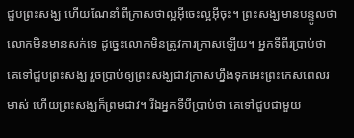ជួបព្រះសង្ឃ ហើយណែនាំពីក្រាសថាល្អអ៊ីចេះល្អអ៊ីចុះ។ ព្រះសង្ឃមានបន្ទូលថា លោកមិនមានសក់ទេ ដូច្នេះលោកមិនត្រូវការក្រាសឡើយ។ អ្នកទីពីរប្រាប់ថា គេទៅជួបព្រះសង្ឃ រួចប្រាប់ឲ្យព្រះសង្ឃជាវក្រាសហ្នឹងទុកអេះព្រះកេសពេលរមាស់ ហើយព្រះសង្ឃក៏ព្រមជាវ។ រីឯអ្នកទីបីប្រាប់ថា គេទៅជួបជាមួយ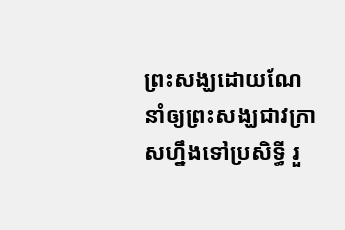ព្រះសង្ឃដោយណែនាំឲ្យព្រះសង្ឃជាវក្រាសហ្នឹងទៅប្រសិទ្ធី រួ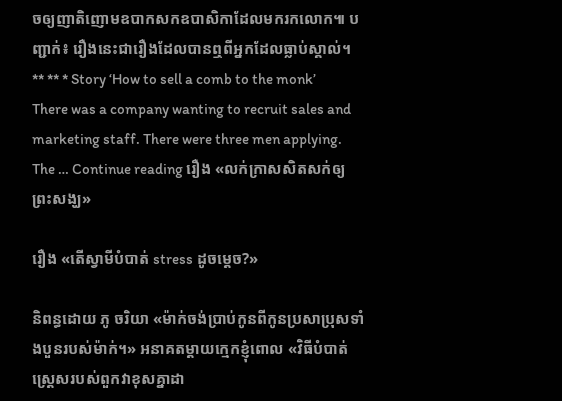ចឲ្យញាតិញោមឧបាកសកឧបាសិកាដែលមករកលោក៕ បញ្ជាក់៖ រឿងនេះជារឿងដែលបានឮពីអ្នកដែលធ្លាប់ស្គាល់។ ** ** * Story ‘How to sell a comb to the monk’ There was a company wanting to recruit sales and marketing staff. There were three men applying. The … Continue reading រឿង «លក់ក្រាសសិតសក់ឲ្យព្រះសង្ឃ»

រឿង «តើស្វាមីបំបាត់ stress ដូចម្តេច?»

និពន្ធដោយ ភូ ចរិយា «ម៉ាក់ចង់ប្រាប់កូនពីកូនប្រសាប្រុសទាំងបួនរបស់ម៉ាក់។» អនាគតម្តាយក្មេកខ្ញុំពោល «វិធីបំបាត់ស្ត្រេសរបស់ពួកវាខុសគ្នាដា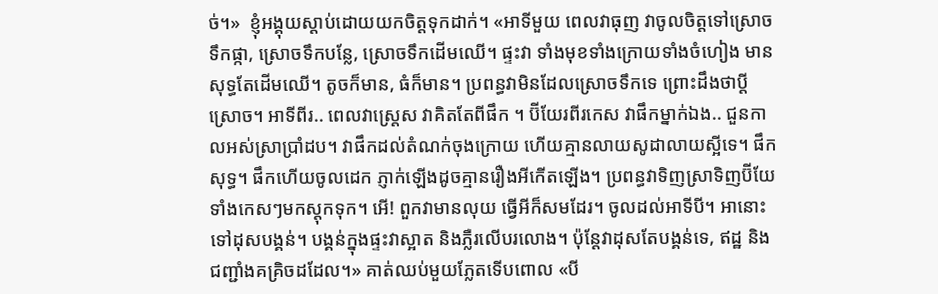ច់។»  ខ្ញុំអង្គុយស្តាប់ដោយយកចិត្តទុកដាក់។ «អាទីមួយ ពេលវាធុញ វាចូលចិត្តទៅស្រោចទឹកផ្កា, ស្រោចទឹកបន្លែ, ស្រោចទឹកដើមឈើ។ ផ្ទះវា ទាំងមុខទាំងក្រោយទាំងចំហៀង មានសុទ្ធតែដើមឈើ។ តូចក៏មាន, ធំក៏មាន។ ប្រពន្ធវាមិនដែលស្រោចទឹកទេ ព្រោះដឹងថាប្តីស្រោច។ អាទីពីរ.. ពេលវាស្ត្រេស វាគិតតែពីផឹក ។ ប៊ីយែរពីរកេស វាផឹកម្នាក់ឯង.. ជួនកាលអស់ស្រាប្រាំដប។ វាផឹកដល់តំណក់ចុងក្រោយ ហើយគ្មានលាយសូដាលាយស្អីទេ។ ផឹកសុទ្ធ។ ផឹកហើយចូលដេក ភ្ញាក់ឡើងដូចគ្មានរឿងអីកើតឡើង។ ប្រពន្ធវាទិញស្រាទិញប៊ីយែទាំងកេសៗមកស្តុកទុក។ អើ! ពួកវាមានលុយ ធ្វើអីក៏សមដែរ។ ចូលដល់អាទីបី។ អានោះទៅដុសបង្គន់។ បង្គន់ក្នុងផ្ទះវាស្អាត និងភ្លឺរលើបរលោង។ ប៉ុន្តែវាដុសតែបង្គន់ទេ, ឥដ្ឋ និងជញ្ជាំងគគ្រិចដដែល។» គាត់ឈប់មួយភ្លែតទើបពោល «បី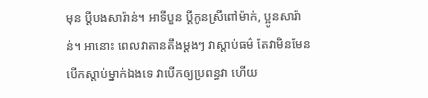មុន ប្តីបងសារ៉ាន់។ អាទីបួន ប្តីកូនស្រីពៅម៉ាក់, ប្អូនសារ៉ាន់។ អានោះ ពេលវាតានតឹងម្តងៗ វាស្តាប់ធម៌ តែវាមិនមែនបើកស្តាប់ម្នាក់ឯងទេ វាបើកឲ្យប្រពន្ធវា ហើយ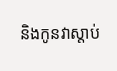និងកូនវាស្តាប់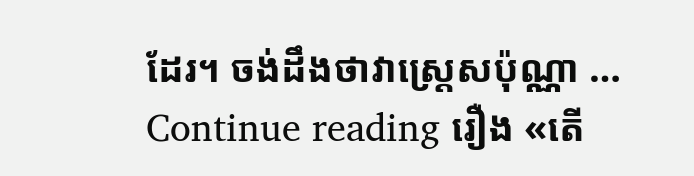ដែរ។ ចង់ដឹងថាវាស្រ្តេសប៉ុណ្ណា … Continue reading រឿង «តើ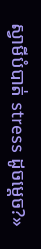ស្វាមីបំបាត់ stress ដូចម្តេច?»